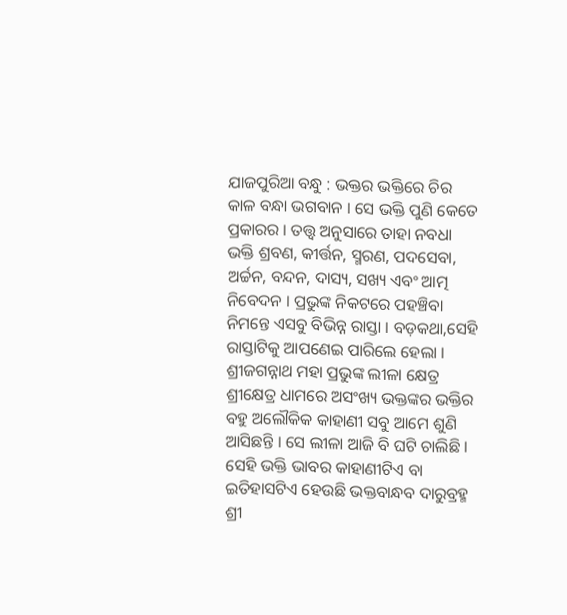ଯାଜପୁରିଆ ବନ୍ଧୁ : ଭକ୍ତର ଭକ୍ତିରେ ଚିର କାଳ ବନ୍ଧା ଭଗବାନ । ସେ ଭକ୍ତି ପୁଣି କେତେ ପ୍ରକାରର । ତତ୍ତ୍ୱ ଅନୁସାରେ ତାହା ନବଧା ଭକ୍ତି ଶ୍ରବଣ, କୀର୍ତ୍ତନ, ସ୍ମରଣ, ପଦସେବା, ଅର୍ଚ୍ଚନ, ବନ୍ଦନ, ଦାସ୍ୟ, ସଖ୍ୟ ଏବଂ ଆତ୍ମ ନିବେଦନ । ପ୍ରଭୁଙ୍କ ନିକଟରେ ପହଞ୍ଚିବା ନିମନ୍ତେ ଏସବୁ ବିଭିନ୍ନ ରାସ୍ତା । ବଡ଼କଥା,ସେହି ରାସ୍ତାଟିକୁ ଆପଣେଇ ପାରିଲେ ହେଲା । ଶ୍ରୀଜଗନ୍ନାଥ ମହା ପ୍ରଭୁଙ୍କ ଲୀଳା କ୍ଷେତ୍ର ଶ୍ରୀକ୍ଷେତ୍ର ଧାମରେ ଅସଂଖ୍ୟ ଭକ୍ତଙ୍କର ଭକ୍ତିର ବହୁ ଅଲୌକିକ କାହାଣୀ ସବୁ ଆମେ ଶୁଣି ଆସିଛନ୍ତି । ସେ ଲୀଳା ଆଜି ବି ଘଟି ଚାଲିଛି । ସେହି ଭକ୍ତି ଭାବର କାହାଣୀଟିଏ ବା ଇତିହାସଟିଏ ହେଉଛି ଭକ୍ତବାନ୍ଧବ ଦାରୁବ୍ରହ୍ମ ଶ୍ରୀ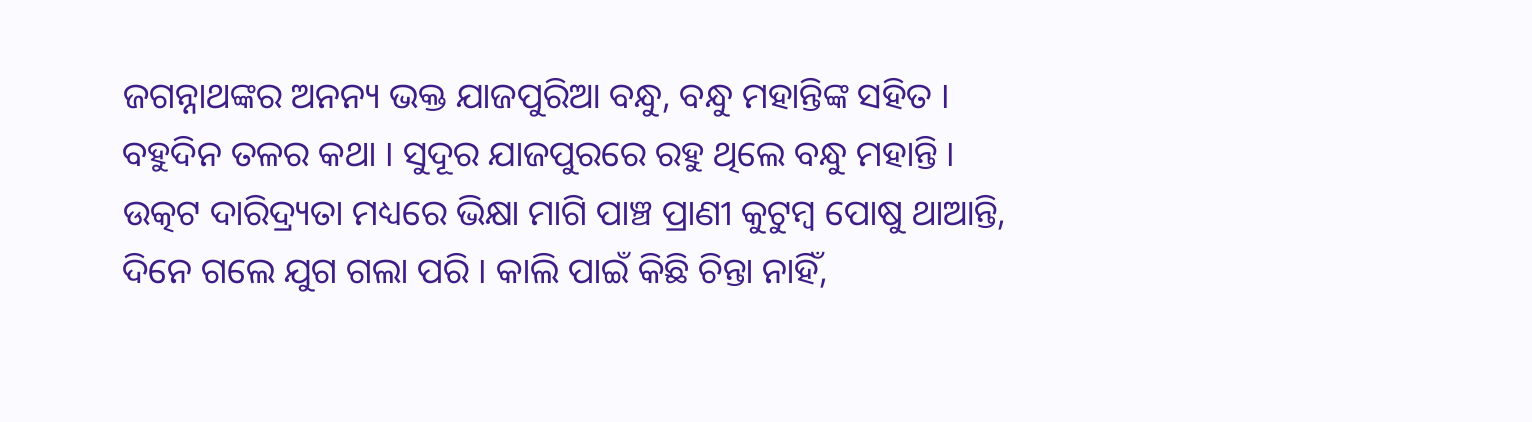ଜଗନ୍ନାଥଙ୍କର ଅନନ୍ୟ ଭକ୍ତ ଯାଜପୁରିଆ ବନ୍ଧୁ, ବନ୍ଧୁ ମହାନ୍ତିଙ୍କ ସହିତ ।
ବହୁଦିନ ତଳର କଥା । ସୁଦୂର ଯାଜପୁରରେ ରହୁ ଥିଲେ ବନ୍ଧୁ ମହାନ୍ତି । ଉତ୍କଟ ଦାରିଦ୍ର୍ୟତା ମଧ୍ୟରେ ଭିକ୍ଷା ମାଗି ପାଞ୍ଚ ପ୍ରାଣୀ କୁଟୁମ୍ବ ପୋଷୁ ଥାଆନ୍ତି, ଦିନେ ଗଲେ ଯୁଗ ଗଲା ପରି । କାଲି ପାଇଁ କିଛି ଚିନ୍ତା ନାହିଁ,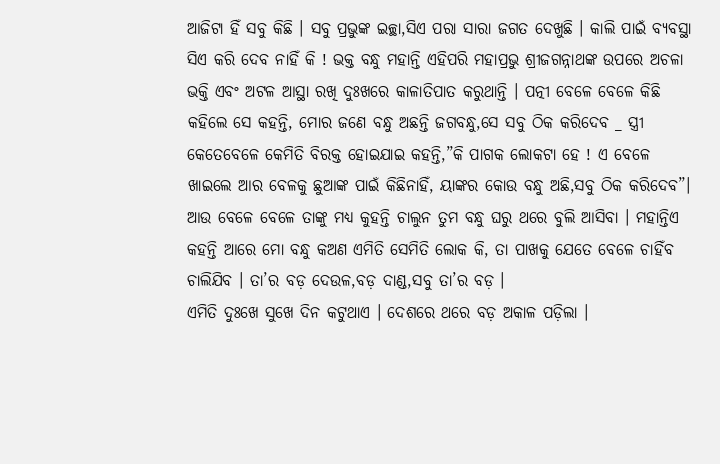ଆଜିଟା ହିଁ ସବୁ କିଛି । ସବୁ ପ୍ରଭୁଙ୍କ ଇଚ୍ଛା,ସିଏ ପରା ସାରା ଜଗତ ଦେଖୁଛି । କାଲି ପାଇଁ ବ୍ୟବସ୍ଥା ସିଏ କରି ଦେବ ନାହିଁ କି ! ଭକ୍ତ ବନ୍ଧୁ ମହାନ୍ତି ଏହିପରି ମହାପ୍ରଭୁ ଶ୍ରୀଜଗନ୍ନାଥଙ୍କ ଉପରେ ଅଚଳା ଭକ୍ତି ଏବଂ ଅଟଳ ଆସ୍ଥା ରଖି ଦୁଃଖରେ କାଳାତିପାତ କରୁଥାନ୍ତି । ପତ୍ନୀ ବେଳେ ବେଳେ କିଛି କହିଲେ ସେ କହନ୍ତି, ମୋର ଜଣେ ବନ୍ଧୁ ଅଛନ୍ତି ଜଗବନ୍ଧୁ,ସେ ସବୁ ଠିକ କରିଦେବ _ ସ୍ତ୍ରୀ କେତେବେଳେ କେମିତି ବିରକ୍ତ ହୋଇଯାଇ କହନ୍ତି,”କି ପାଗକ ଲୋକଟା ହେ ! ଏ ବେଳେ ଖାଇଲେ ଆର ବେଳକୁ ଛୁଆଙ୍କ ପାଇଁ କିଛିନାହିଁ, ୟାଙ୍କର କୋଉ ବନ୍ଧୁ ଅଛି,ସବୁ ଠିକ କରିଦେବ”।
ଆଉ ବେଳେ ବେଳେ ତାଙ୍କୁ ମଧ୍ୟ କୁହନ୍ତି ଚାଲୁନ ତୁମ ବନ୍ଧୁ ଘରୁ ଥରେ ବୁଲି ଆସିବା । ମହାନ୍ତିଏ କହନ୍ତି ଆରେ ମୋ ବନ୍ଧୁ କଅଣ ଏମିତି ସେମିତି ଲୋକ କି, ତା ପାଖକୁ ଯେତେ ବେଳେ ଚାହିଁବ ଚାଲିଯିବ । ତା’ର ବଡ଼ ଦେଉଳ,ବଡ଼ ଦାଣ୍ଡ,ସବୁ ତା’ର ବଡ଼ ।
ଏମିତି ଦୁଃଖେ ସୁଖେ ଦିନ କଟୁଥାଏ । ଦେଶରେ ଥରେ ବଡ଼ ଅକାଳ ପଡ଼ିଲା ।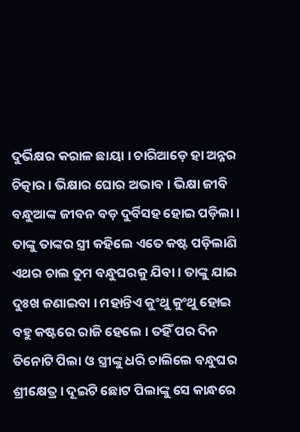ଦୁର୍ଭିକ୍ଷର କରାଳ ଛାୟା । ଚାରିଆଡ଼େ ହା ଅନ୍ନର ଚିତ୍କାର । ଭିକ୍ଷାର ଘୋର ଅଭାବ । ଭିକ୍ଷା ଜୀବି ବନ୍ଧୁଆଙ୍କ ଜୀବନ ବଡ଼ ଦୁର୍ବିସହ ହୋଇ ପଡ଼ିଲା । ତାଙ୍କୁ ତାଙ୍କର ସ୍ତ୍ରୀ କହିଲେ ଏତେ କଷ୍ଟ ପଡ଼ିଲାଣି ଏଥର ଚାଲ ତୁମ ବନ୍ଧୁଘରକୁ ଯିବା । ତାଙ୍କୁ ଯାଇ ଦୁଃଖ ଜଣାଇବା । ମହାନ୍ତିଏ କୁଂଥୁ କୁଂଥୁ ହୋଇ ବହୁ କଷ୍ଟରେ ରାଜି ହେଲେ । ତହିଁ ପର ଦିନ ତିନୋଟି ପିଲା ଓ ସ୍ତ୍ରୀଙ୍କୁ ଧରି ଚାଲିଲେ ବନ୍ଧୁଘର ଶ୍ରୀକ୍ଷେତ୍ର । ଦୂଇଟି ଛୋଟ ପିଲାଙ୍କୁ ସେ କାନ୍ଧରେ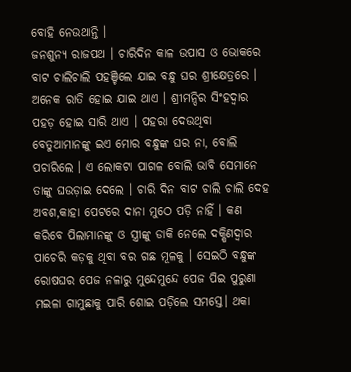ବୋହି ନେଉଥାନ୍ତି ।
ଜନଶୁନ୍ୟ ରାଜପଥ । ଚାରିଦିନ କାଳ ଉପାସ ଓ ଭୋକରେ ବାଟ ଚାଲିଚାଲି ପହଞ୍ଚିଲେ ଯାଇ ବନ୍ଧୁ ଘର ଶ୍ରୀକ୍ଷେତ୍ରରେ । ଅନେକ ରାତି ହୋଇ ଯାଇ ଥାଏ । ଶ୍ରୀମନ୍ଦିର ସିଂହଦ୍ୱାର ପହଡ଼ ହୋଇ ସାରି ଥାଏ । ପହରା ଦେଉଥିବା ବେତୁଆମାନଙ୍କୁ ଇଏ ମୋର ବନ୍ଧୁଙ୍କ ଘର ନା, ବୋଲି ପଚାରିଲେ । ଏ ଲୋକଟା ପାଗଳ ବୋଲି ଭାବି ସେମାନେ ତାଙ୍କୁ ଘଉଡ଼ାଇ ଦେଲେ । ଚାରି ଦିନ ବାଟ ଚାଲି ଚାଲି ଦେହ ଅବଶ,କାହା ପେଟରେ ଦାନା ମୁଠେ ପଡ଼ି ନାହିଁ । କଣ କରିବେ ପିଲାମାନଙ୍କୁ ଓ ସ୍ତ୍ରୀଙ୍କୁ ଡାକି ନେଲେ ଦକ୍ଷିଣଦ୍ଵାର ପାଚେରି କଡ଼କୁ ଥିବା ବର ଗଛ ମୂଳକୁ । ସେଇଠି ବନ୍ଧୁଙ୍କ ରୋଷଘର ପେଜ ନଳାରୁ ମୁନ୍ଦେମୁନ୍ଦେ ପେଜ ପିଇ ପୁରୁଣା ମଇଳା ଗାମୁଛାକୁ ପାରି ଶୋଇ ପଡ଼ିଲେ ସମସ୍ତେ। ଥକା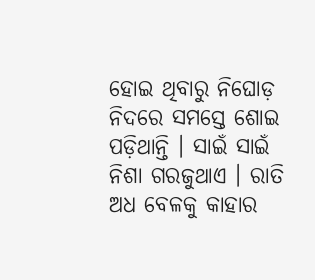ହୋଇ ଥିବାରୁ ନିଘୋଡ଼ ନିଦରେ ସମସ୍ତେ ଶୋଇ ପଡ଼ିଥାନ୍ତି । ସାଇଁ ସାଇଁ ନିଶା ଗରଜୁଥାଏ । ରାତି ଅଧ ବେଳକୁ କାହାର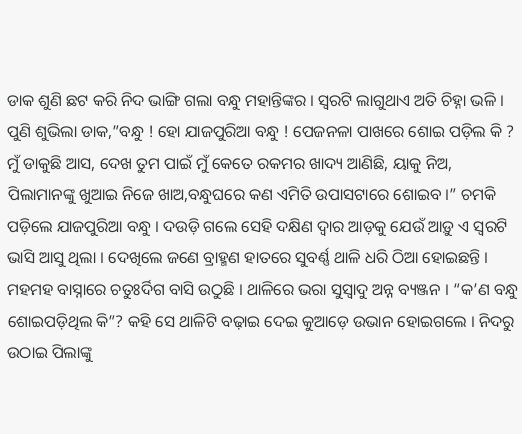ଡାକ ଶୁଣି ଛଟ କରି ନିଦ ଭାଙ୍ଗି ଗଲା ବନ୍ଧୁ ମହାନ୍ତିଙ୍କର । ସ୍ଵରଟି ଲାଗୁଥାଏ ଅତି ଚିହ୍ନା ଭଳି । ପୁଣି ଶୁଭିଲା ଡାକ,”ବନ୍ଧୁ ! ହୋ ଯାଜପୁରିଆ ବନ୍ଧୁ ! ପେଜନଳା ପାଖରେ ଶୋଇ ପଡ଼ିଲ କି ? ମୁଁ ଡାକୁଛି ଆସ, ଦେଖ ତୁମ ପାଇଁ ମୁଁ କେତେ ରକମର ଖାଦ୍ୟ ଆଣିଛି, ୟାକୁ ନିଅ, ପିଲାମାନଙ୍କୁ ଖୁଆଇ ନିଜେ ଖାଅ,ବନ୍ଧୁଘରେ କଣ ଏମିତି ଉପାସଟାରେ ଶୋଇବ ।” ଚମକି ପଡ଼ିଲେ ଯାଜପୁରିଆ ବନ୍ଧୁ । ଦଉଡ଼ି ଗଲେ ସେହି ଦକ୍ଷିଣ ଦ୍ୱାର ଆଡ଼କୁ ଯେଉଁ ଆଡ଼ୁ ଏ ସ୍ୱରଟି ଭାସି ଆସୁ ଥିଲା । ଦେଖିଲେ ଜଣେ ବ୍ରାହ୍ମଣ ହାତରେ ସୁବର୍ଣ୍ଣ ଥାଳି ଧରି ଠିଆ ହୋଇଛନ୍ତି । ମହମହ ବାସ୍ନାରେ ଚତୁଃର୍ଦିଗ ବାସି ଉଠୁଛି । ଥାଳିରେ ଭରା ସୁସ୍ବାଦୁ ଅନ୍ନ ବ୍ୟଞ୍ଜନ । “କ’ଣ ବନ୍ଧୁ ଶୋଇପଡ଼ିଥିଲ କି”? କହି ସେ ଥାଳିଟି ବଢ଼ାଇ ଦେଇ କୁଆଡ଼େ ଉଭାନ ହୋଇଗଲେ । ନିଦରୁ ଉଠାଇ ପିଲାଙ୍କୁ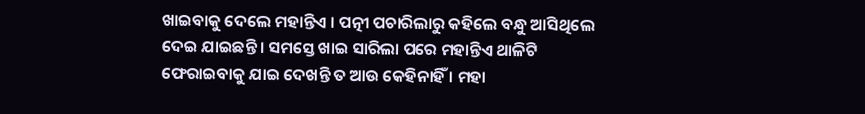ଖାଇବାକୁ ଦେଲେ ମହାନ୍ତିଏ । ପତ୍ନୀ ପଚାରିଲାରୁ କହିଲେ ବନ୍ଧୁ ଆସିଥିଲେ ଦେଇ ଯାଇଛନ୍ତି । ସମସ୍ତେ ଖାଇ ସାରିଲା ପରେ ମହାନ୍ତିଏ ଥାଳିଟି ଫେରାଇବାକୁ ଯାଇ ଦେଖନ୍ତି ତ ଆଉ କେହିନାହିଁ । ମହା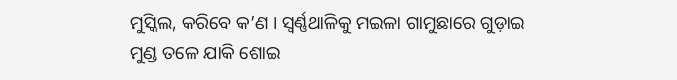ମୁସ୍କିଲ, କରିବେ କ’ଣ । ସ୍ବର୍ଣ୍ଣଥାଳିକୁ ମଇଳା ଗାମୁଛାରେ ଗୁଡ଼ାଇ ମୁଣ୍ଡ ତଳେ ଯାକି ଶୋଇ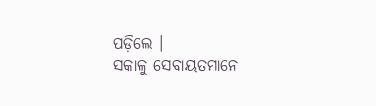ପଡ଼ିଲେ ।
ସକାଳୁ ସେବାୟତମାନେ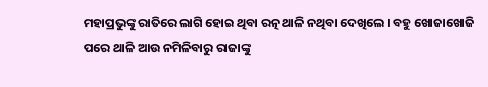ମହାପ୍ରଭୁଙ୍କୁ ରାତିରେ ଲାଗି ହୋଇ ଥିବା ରତ୍ନ ଥାଳି ନଥିବା ଦେଖିଲେ । ବହୁ ଖୋଜାଖୋଜି ପରେ ଥାଳି ଆଉ ନମିଳିବାରୁ ରାଜାଙ୍କୁ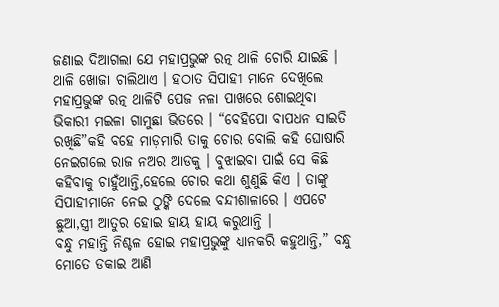ଜଣାଇ ଦିଆଗଲା ଯେ ମହାପ୍ରଭୁଙ୍କ ରତ୍ନ ଥାଳି ଚୋରି ଯାଇଛି । ଥାଳି ଖୋଜା ଚାଲିଥାଏ । ହଠାତ ସିପାହୀ ମାନେ ଦେଖିଲେ ମହାପ୍ରଭୁଙ୍କ ରତ୍ନ ଥାଳିଟି ପେଜ ନଳା ପାଖରେ ଶୋଇଥିବା ଭିକାରୀ ମଇଳା ଗାମୁଛା ଭିତରେ । “ବେହିପୋ ବାପଧନ ସାଇତି ରଖିଛି”କହି ବହେ ମାଡ଼ମାରି ତାକୁ ଚୋର ବୋଲି କହି ଘୋଷାରି ନେଇଗଲେ ରାଜ ନଅର ଆଡକୁ । ବୁଝାଇବା ପାଇଁ ସେ କିଛି କହିବାକୁ ଚାହୁଁଥାନ୍ତି,ହେଲେ ଚୋର କଥା ଶୁଣୁଛି କିଏ । ତାଙ୍କୁ ସିପାହୀମାନେ ନେଇ ଠୁଙ୍କି ଦେଲେ ବନ୍ଦୀଶାଳାରେ । ଏପଟେ ଛୁଆ,ସ୍ତ୍ରୀ ଆତୁର ହୋଇ ହାୟ ହାୟ କରୁଥାନ୍ତି ।
ବନ୍ଧୁ ମହାନ୍ତି ନିଶ୍ଚଳ ହୋଇ ମହାପ୍ରଭୁଙ୍କୁ ଧ୍ୟାନକରି କହୁଥାନ୍ତି,” ବନ୍ଧୁ ମୋତେ ଡକାଇ ଆଣି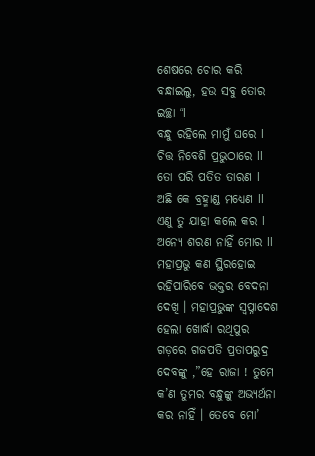ଶେଷରେ ଚୋର କରି ବନ୍ଧାଇଲୁ, ହଉ ସବୁ ତୋର ଇଚ୍ଛା “l
ବନ୍ଧୁ ରହିଲେ ମାମୁଁ ଘରେ l
ଚିତ୍ତ ନିବେଶି ପ୍ରଭୁଠାରେ ll
ତୋ ପରି ପତିତ ତାରଣ l
ଅଛି କେ ବ୍ରହ୍ମାଣ୍ଡ ମଧ୍ୟେଣ ll
ଏଣୁ ତୁ ଯାହା କଲେ କର l
ଅନ୍ୟେ ଶରଣ ନାହିଁ ମୋର ll
ମହାପ୍ରଭୁ କଣ ସ୍ଥିରହୋଇ ରହିପାରିବେ ଭକ୍ତର ବେଦନା ଦେଖି । ମହାପ୍ରଭୁଙ୍କ ସ୍ୱପ୍ନାଦେଶ ହେଲା ଖୋର୍ଦ୍ଧା ରଥିପୁର ଗଡ଼ରେ ଗଜପତି ପ୍ରତାପରୁଦ୍ର ଦେବଙ୍କୁ ,”ହେ ରାଜା ! ତୁମେ କ’ଣ ତୁମର ବନ୍ଧୁଙ୍କୁ ଅଭ୍ୟର୍ଥନା କର ନାହିଁ । ତେବେ ମୋ’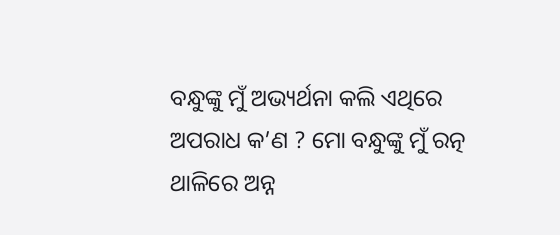ବନ୍ଧୁଙ୍କୁ ମୁଁ ଅଭ୍ୟର୍ଥନା କଲି ଏଥିରେ ଅପରାଧ କ’ଣ ? ମୋ ବନ୍ଧୁଙ୍କୁ ମୁଁ ରତ୍ନ ଥାଳିରେ ଅନ୍ନ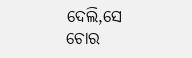ଦେଲି,ସେ ଚୋର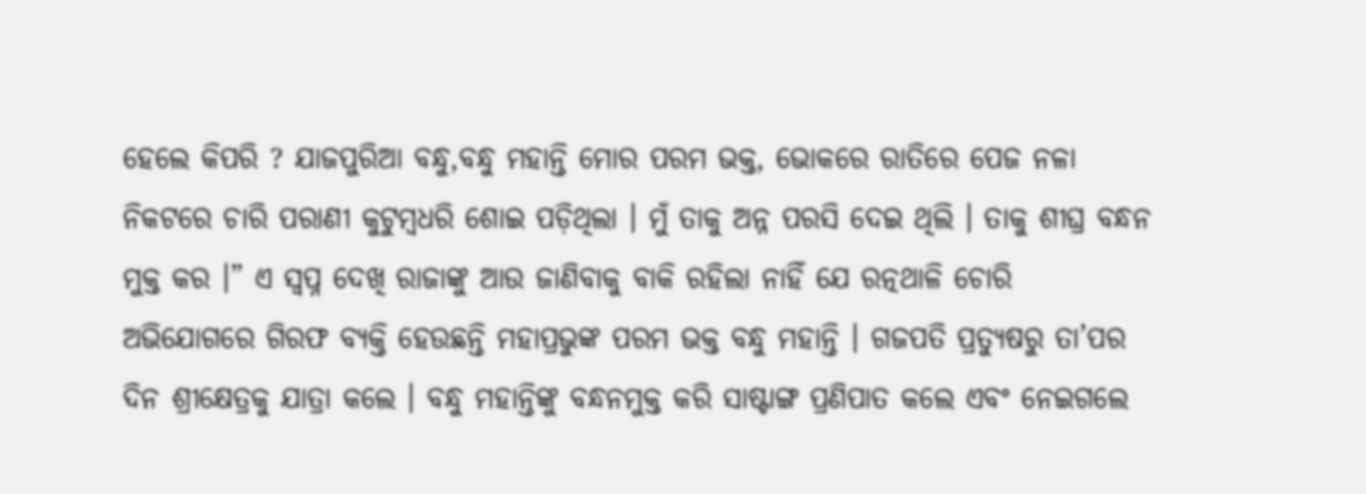ହେଲେ କିପରି ? ଯାଜପୁରିଆ ବନ୍ଧୁ,ବନ୍ଧୁ ମହାନ୍ତି ମୋର ପରମ ଭକ୍ତ, ଭୋକରେ ରାତିରେ ପେଜ ନଳା ନିକଟରେ ଚାରି ପରାଣୀ କୁଟୁମ୍ବଧରି ଶୋଇ ପଡ଼ିଥିଲା । ମୁଁ ତାକୁ ଅନ୍ନ ପରସି ଦେଇ ଥିଲି । ତାକୁ ଶୀଘ୍ର ବନ୍ଧନ ମୁକ୍ତ କର ।” ଏ ସ୍ବପ୍ନ ଦେଖି ରାଜାଙ୍କୁ ଆଉ ଜାଣିବାକୁ ବାକି ରହିଲା ନାହିଁ ଯେ ରତ୍ନଥାଳି ଚୋରି ଅଭିଯୋଗରେ ଗିରଫ ବ୍ୟକ୍ତି ହେଉଛନ୍ତି ମହାପ୍ରଭୁଙ୍କ ପରମ ଭକ୍ତ ବନ୍ଧୁ ମହାନ୍ତି । ଗଜପତି ପ୍ରତ୍ୟୁଷରୁ ତା’ପର ଦିନ ଶ୍ରୀକ୍ଷେତ୍ରକୁ ଯାତ୍ରା କଲେ । ବନ୍ଧୁ ମହାନ୍ତିଙ୍କୁ ବନ୍ଧନମୁକ୍ତ କରି ସାଷ୍ଟାଙ୍ଗ ପ୍ରଣିପାତ କଲେ ଏବଂ ନେଇଗଲେ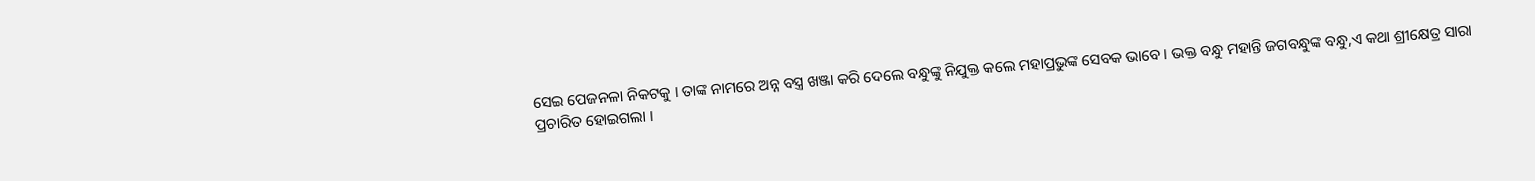ସେଇ ପେଜନଳା ନିକଟକୁ । ତାଙ୍କ ନାମରେ ଅନ୍ନ ବସ୍ତ୍ର ଖଞ୍ଜା କରି ଦେଲେ ବନ୍ଧୁଙ୍କୁ ନିଯୁକ୍ତ କଲେ ମହାପ୍ରଭୁଙ୍କ ସେବକ ଭାବେ। ଭକ୍ତ ବନ୍ଧୁ ମହାନ୍ତି ଜଗବନ୍ଧୁଙ୍କ ବନ୍ଧୁ,ଏ କଥା ଶ୍ରୀକ୍ଷେତ୍ର ସାରା ପ୍ରଚାରିତ ହୋଇଗଲା ।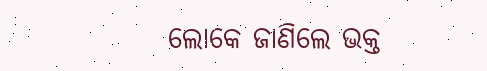ଲୋକେ ଜାଣିଲେ ଭକ୍ତ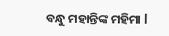ବନ୍ଧୁ ମହାନ୍ତିଙ୍କ ମହିମା l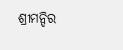ଶ୍ରୀମନ୍ଦିର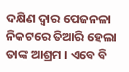ଦକ୍ଷିଣ ଦ୍ଵାର ପେଜନଳା ନିକଟରେ ତିଆରି ହେଲା ତାଙ୍କ ଆଶ୍ରମ । ଏବେ ବି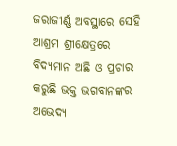ଜରାଜୀର୍ଣ୍ଣ ଅବସ୍ଥାରେ ସେହି ଆଶ୍ରମ ଶ୍ରୀକ୍ଷେତ୍ରରେ ବିଦ୍ୟମାନ ଅଛି ଓ ପ୍ରଚାର କରୁଛି ଭକ୍ତ ଭଗବାନଙ୍କର ଅଭେଦ୍ୟ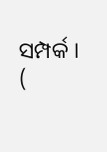ସମ୍ପର୍କ । (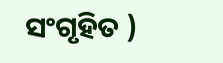ସଂଗୃହିତ )